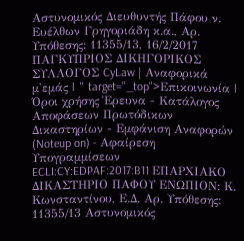Αστυνομικός Διευθυντής Πάφου ν. Ευέλθων Γρηγοριάδη κ.α., Αρ. Υπόθεσης: 11355/13, 16/2/2017 ΠΑΓΚΥΠΡΙΟΣ ΔΙΚΗΓΟΡΙΚΟΣ ΣΥΛΛΟΓΟΣ CyLaw | Αναφορικά μ'εμάς | " target="_top">Επικοινωνία | Όροι χρήσης Έρευνα - Κατάλογος Αποφάσεων Πρωτόδικων Δικαστηρίων - Εμφάνιση Αναφορών (Noteup on) - Αφαίρεση Υπογραμμίσεων ECLI:CY:EDPAF:2017:B11 ΕΠΑΡΧΙΑΚΟ ΔΙΚΑΣΤΗΡΙΟ ΠΑΦΟΥ ΕΝΩΠΙΟΝ: Κ. Κωνσταντίνου, Ε.Δ. Αρ. Υπόθεσης: 11355/13 Αστυνομικός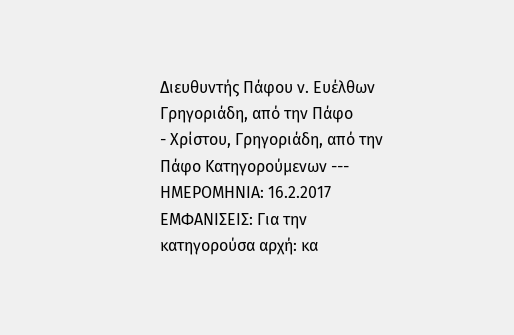Διευθυντής Πάφου ν. Ευέλθων Γρηγοριάδη, από την Πάφο
- Χρίστου, Γρηγοριάδη, από την Πάφο Κατηγορούμενων --- ΗΜΕΡΟΜΗΝΙΑ: 16.2.2017 ΕΜΦΑΝΙΣΕΙΣ: Για την κατηγορούσα αρχή: κα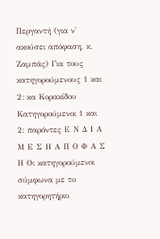Περγαντή (για ν' ακούσει απόφαση, κ. Ζαμπάς) Για τους κατηγορούμενους 1 και 2: κα Κορακίδου Κατηγορούμενοι 1 και 2: παρόντες Ε Ν Δ Ι Α Μ Ε Σ Η Α Π Ο Φ Α Σ Η Οι κατηγορούμενοι σύμφωνα με το κατηγορητήριο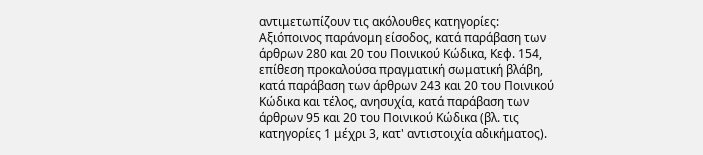αντιμετωπίζουν τις ακόλουθες κατηγορίες: Αξιόποινος παράνομη είσοδος, κατά παράβαση των άρθρων 280 και 20 του Ποινικού Κώδικα, Κεφ. 154, επίθεση προκαλούσα πραγματική σωματική βλάβη, κατά παράβαση των άρθρων 243 και 20 του Ποινικού Κώδικα και τέλος, ανησυχία, κατά παράβαση των άρθρων 95 και 20 του Ποινικού Κώδικα (βλ. τις κατηγορίες 1 μέχρι 3, κατ' αντιστοιχία αδικήματος).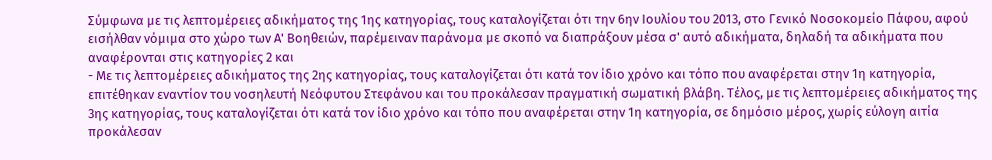Σύμφωνα με τις λεπτομέρειες αδικήματος της 1ης κατηγορίας, τους καταλογίζεται ότι την 6ην Ιουλίου του 2013, στο Γενικό Νοσοκομείο Πάφου, αφού εισήλθαν νόμιμα στο χώρο των Α' Βοηθειών, παρέμειναν παράνομα με σκοπό να διαπράξουν μέσα σ' αυτό αδικήματα, δηλαδή τα αδικήματα που αναφέρονται στις κατηγορίες 2 και
- Με τις λεπτομέρειες αδικήματος της 2ης κατηγορίας, τους καταλογίζεται ότι κατά τον ίδιο χρόνο και τόπο που αναφέρεται στην 1η κατηγορία, επιτέθηκαν εναντίον του νοσηλευτή Νεόφυτου Στεφάνου και του προκάλεσαν πραγματική σωματική βλάβη. Τέλος, με τις λεπτομέρειες αδικήματος της 3ης κατηγορίας, τους καταλογίζεται ότι κατά τον ίδιο χρόνο και τόπο που αναφέρεται στην 1η κατηγορία, σε δημόσιο μέρος, χωρίς εύλογη αιτία προκάλεσαν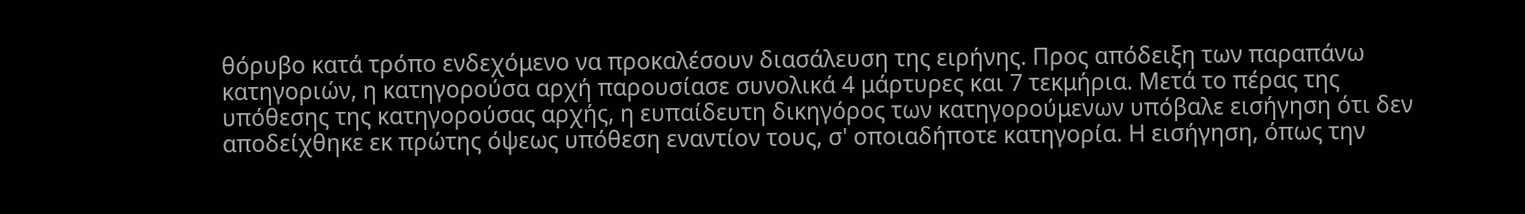θόρυβο κατά τρόπο ενδεχόμενο να προκαλέσουν διασάλευση της ειρήνης. Προς απόδειξη των παραπάνω κατηγοριών, η κατηγορούσα αρχή παρουσίασε συνολικά 4 μάρτυρες και 7 τεκμήρια. Μετά το πέρας της υπόθεσης της κατηγορούσας αρχής, η ευπαίδευτη δικηγόρος των κατηγορούμενων υπόβαλε εισήγηση ότι δεν αποδείχθηκε εκ πρώτης όψεως υπόθεση εναντίον τους, σ' οποιαδήποτε κατηγορία. Η εισήγηση, όπως την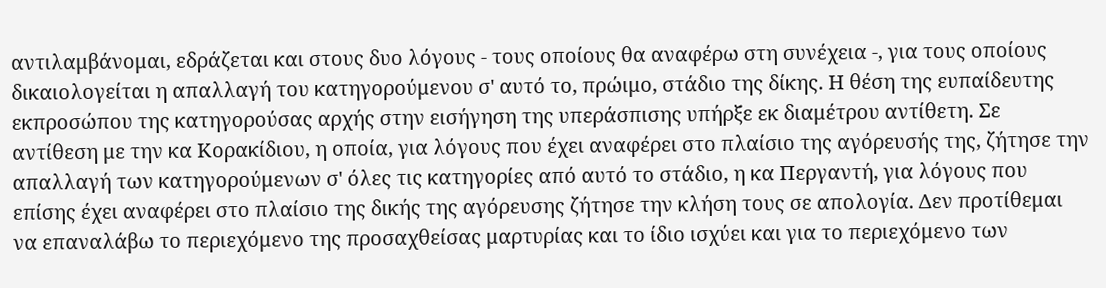αντιλαμβάνομαι, εδράζεται και στους δυο λόγους - τους οποίους θα αναφέρω στη συνέχεια -, για τους οποίους δικαιολογείται η απαλλαγή του κατηγορούμενου σ' αυτό το, πρώιμο, στάδιο της δίκης. Η θέση της ευπαίδευτης εκπροσώπου της κατηγορούσας αρχής στην εισήγηση της υπεράσπισης υπήρξε εκ διαμέτρου αντίθετη. Σε αντίθεση με την κα Κορακίδιου, η οποία, για λόγους που έχει αναφέρει στο πλαίσιο της αγόρευσής της, ζήτησε την απαλλαγή των κατηγορούμενων σ' όλες τις κατηγορίες από αυτό το στάδιο, η κα Περγαντή, για λόγους που επίσης έχει αναφέρει στο πλαίσιο της δικής της αγόρευσης ζήτησε την κλήση τους σε απολογία. Δεν προτίθεμαι να επαναλάβω το περιεχόμενο της προσαχθείσας μαρτυρίας και το ίδιο ισχύει και για το περιεχόμενο των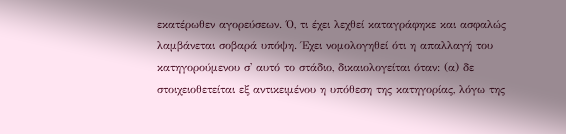εκατέρωθεν αγορεύσεων. Ό, τι έχει λεχθεί καταγράφηκε και ασφαλώς λαμβάνεται σοβαρά υπόψη. Έχει νομολογηθεί ότι η απαλλαγή του κατηγορούμενου σ' αυτό το στάδιο, δικαιολογείται όταν: (α) δε στοιχειοθετείται εξ αντικειμένου η υπόθεση της κατηγορίας, λόγω της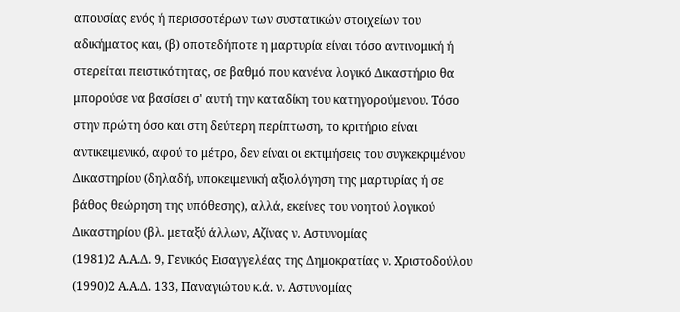απουσίας ενός ή περισσοτέρων των συστατικών στοιχείων του αδικήματος και, (β) οποτεδήποτε η μαρτυρία είναι τόσο αντινομική ή στερείται πειστικότητας, σε βαθμό που κανένα λογικό Δικαστήριο θα μπορούσε να βασίσει σ' αυτή την καταδίκη του κατηγορούμενου. Τόσο στην πρώτη όσο και στη δεύτερη περίπτωση, το κριτήριο είναι αντικειμενικό, αφού το μέτρο, δεν είναι οι εκτιμήσεις του συγκεκριμένου Δικαστηρίου (δηλαδή, υποκειμενική αξιολόγηση της μαρτυρίας ή σε βάθος θεώρηση της υπόθεσης), αλλά, εκείνες του νοητού λογικού Δικαστηρίου (βλ. μεταξύ άλλων, Αζίνας ν. Αστυνομίας
(1981)2 Α.Α.Δ. 9, Γενικός Εισαγγελέας της Δημοκρατίας ν. Χριστοδούλου
(1990)2 Α.Α.Δ. 133, Παναγιώτου κ.ά. ν. Αστυνομίας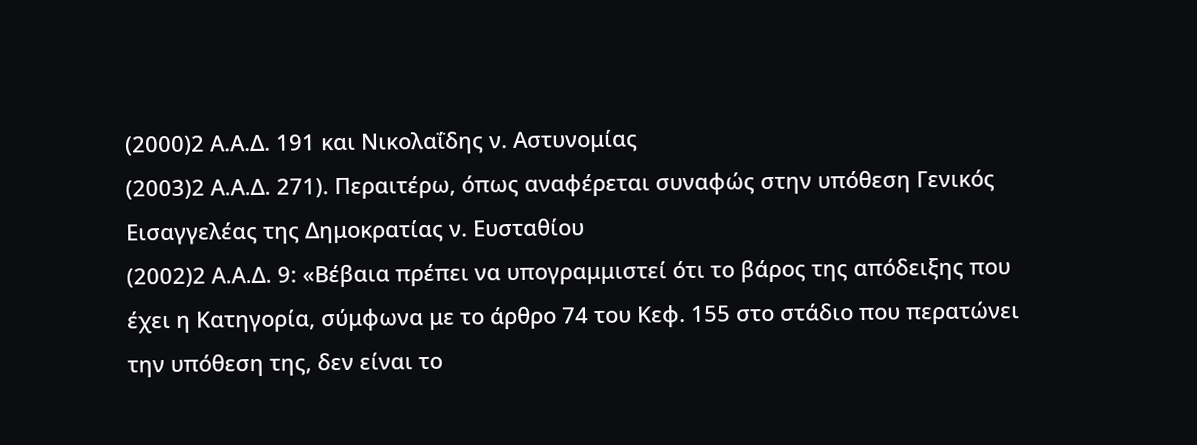(2000)2 Α.Α.Δ. 191 και Νικολαΐδης ν. Αστυνομίας
(2003)2 Α.Α.Δ. 271). Περαιτέρω, όπως αναφέρεται συναφώς στην υπόθεση Γενικός Εισαγγελέας της Δημοκρατίας ν. Ευσταθίου
(2002)2 Α.Α.Δ. 9: «Βέβαια πρέπει να υπογραμμιστεί ότι το βάρος της απόδειξης που έχει η Κατηγορία, σύμφωνα με το άρθρο 74 του Κεφ. 155 στο στάδιο που περατώνει την υπόθεση της, δεν είναι το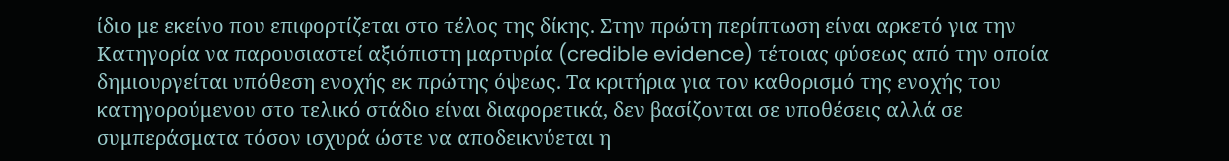ίδιο με εκείνο που επιφορτίζεται στο τέλος της δίκης. Στην πρώτη περίπτωση είναι αρκετό για την Κατηγορία να παρουσιαστεί αξιόπιστη μαρτυρία (credible evidence) τέτοιας φύσεως από την οποία δημιουργείται υπόθεση ενοχής εκ πρώτης όψεως. Τα κριτήρια για τον καθορισμό της ενοχής του κατηγορούμενου στο τελικό στάδιο είναι διαφορετικά, δεν βασίζονται σε υποθέσεις αλλά σε συμπεράσματα τόσον ισχυρά ώστε να αποδεικνύεται η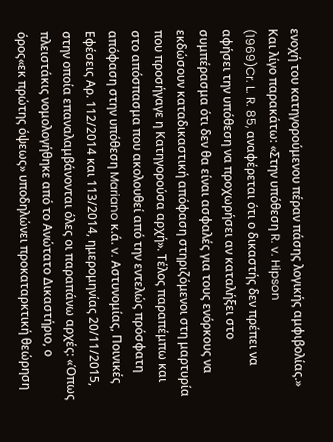ενοχή του κατηγορούμενου πέραν πάσης λογικής αμφιβολίας.» Και λίγο παρακάτω: «Στην υπόθεση R. v. Hipson
(1969)Cr. L. R. 85, αναφέρεται ότι ο δικαστής δεν πρέπει να αφήσει την υπόθεση να προχωρήσει αν καταλήξει στο συμπέρασμα ότι δεν θα είναι ασφαλές για τους ενόρκους να εκδώσουν καταδικαστική απόφαση στηριζόμενοι στη μαρτυρία που προσήγαγε η Κατηγορούσα αρχή». Τέλος παραπέμπω και στο απόσπασμα που ακολουθεί από την εντελώς πρόσφατη απόφαση στην υπόθεση Mariano κ.ά. v. Αστυνομίας, Ποινικές Εφέσεις Αρ. 112/2014 και 113/2014, ημερομηνίας 20/11/2015, στην οποία επαναλαμβάνονται όλες οι παραπάνω αρχές: «Όπως πλειστάκις νομολογήθηκε από το Ανώτατο Δικαστήριο, ο όρος«εκ πρώτης όψεως» υποδηλώνει προκαταρκτική θεώρηση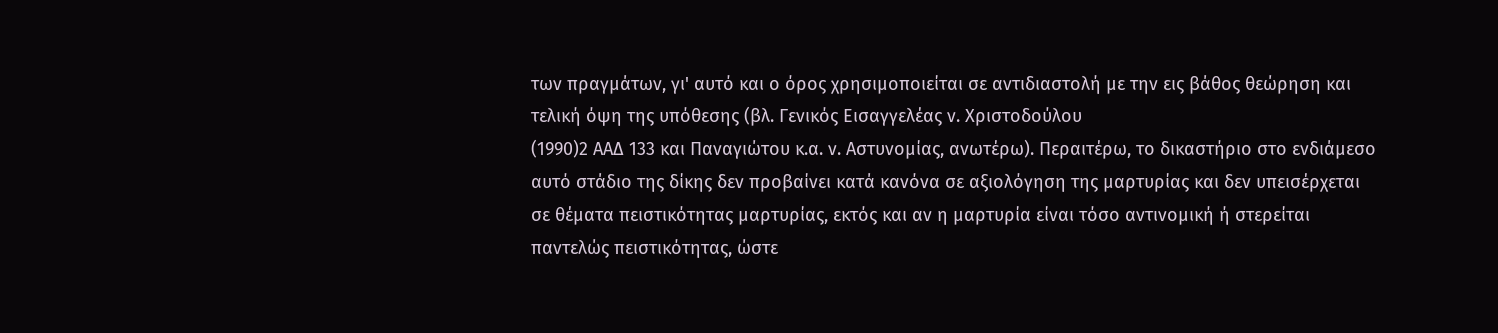των πραγμάτων, γι' αυτό και ο όρος χρησιμοποιείται σε αντιδιαστολή με την εις βάθος θεώρηση και τελική όψη της υπόθεσης (βλ. Γενικός Εισαγγελέας ν. Χριστοδούλου
(1990)2 ΑΑΔ 133 και Παναγιώτου κ.α. ν. Αστυνομίας, ανωτέρω). Περαιτέρω, το δικαστήριο στο ενδιάμεσο αυτό στάδιο της δίκης δεν προβαίνει κατά κανόνα σε αξιολόγηση της μαρτυρίας και δεν υπεισέρχεται σε θέματα πειστικότητας μαρτυρίας, εκτός και αν η μαρτυρία είναι τόσο αντινομική ή στερείται παντελώς πειστικότητας, ώστε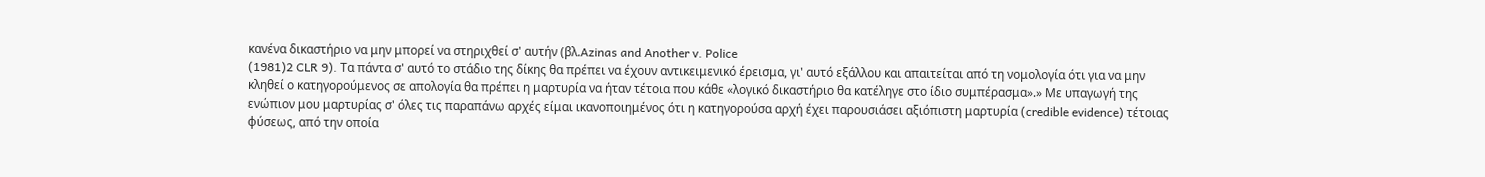κανένα δικαστήριο να μην μπορεί να στηριχθεί σ' αυτήν (βλ.Azinas and Another v. Police
(1981)2 CLR 9). Τα πάντα σ' αυτό το στάδιο της δίκης θα πρέπει να έχουν αντικειμενικό έρεισμα, γι' αυτό εξάλλου και απαιτείται από τη νομολογία ότι για να μην κληθεί ο κατηγορούμενος σε απολογία θα πρέπει η μαρτυρία να ήταν τέτοια που κάθε «λογικό δικαστήριο θα κατέληγε στο ίδιο συμπέρασμα».» Με υπαγωγή της ενώπιον μου μαρτυρίας σ' όλες τις παραπάνω αρχές είμαι ικανοποιημένος ότι η κατηγορούσα αρχή έχει παρουσιάσει αξιόπιστη μαρτυρία (credible evidence) τέτοιας φύσεως, από την οποία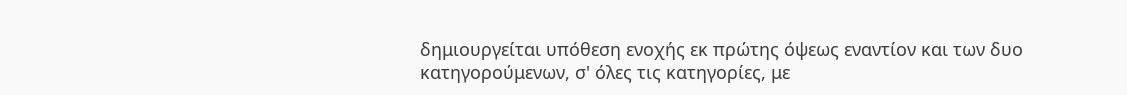δημιουργείται υπόθεση ενοχής εκ πρώτης όψεως εναντίον και των δυο κατηγορούμενων, σ' όλες τις κατηγορίες, με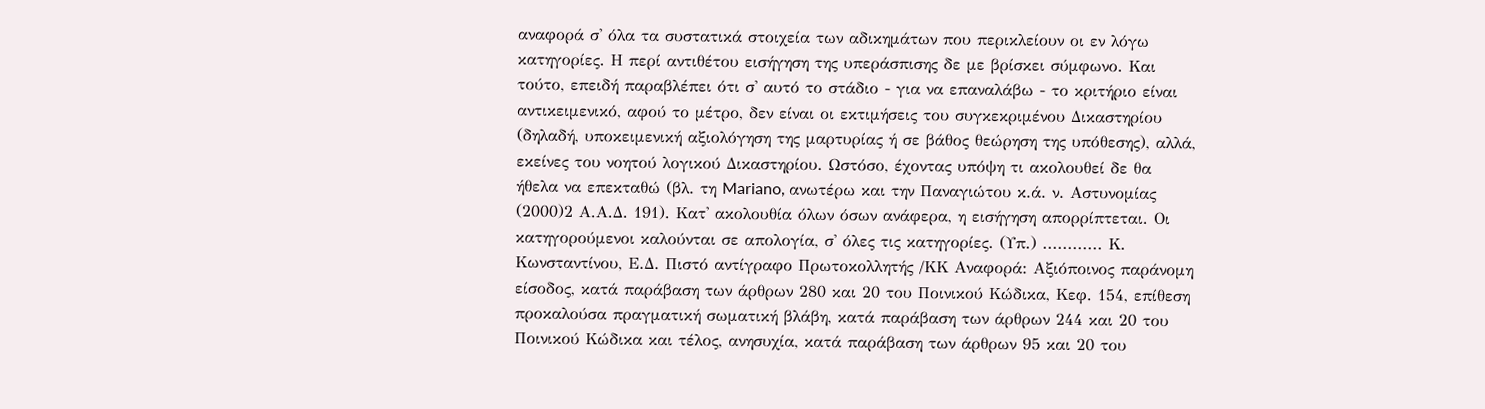αναφορά σ' όλα τα συστατικά στοιχεία των αδικημάτων που περικλείουν οι εν λόγω κατηγορίες. Η περί αντιθέτου εισήγηση της υπεράσπισης δε με βρίσκει σύμφωνο. Και τούτο, επειδή παραβλέπει ότι σ' αυτό το στάδιο - για να επαναλάβω - το κριτήριο είναι αντικειμενικό, αφού το μέτρο, δεν είναι οι εκτιμήσεις του συγκεκριμένου Δικαστηρίου (δηλαδή, υποκειμενική αξιολόγηση της μαρτυρίας ή σε βάθος θεώρηση της υπόθεσης), αλλά, εκείνες του νοητού λογικού Δικαστηρίου. Ωστόσο, έχοντας υπόψη τι ακολουθεί δε θα ήθελα να επεκταθώ (βλ. τη Mariano, ανωτέρω και την Παναγιώτου κ.ά. ν. Αστυνομίας
(2000)2 Α.Α.Δ. 191). Κατ' ακολουθία όλων όσων ανάφερα, η εισήγηση απορρίπτεται. Οι κατηγορούμενοι καλούνται σε απολογία, σ' όλες τις κατηγορίες. (Υπ.) ............ Κ. Κωνσταντίνου, Ε.Δ. Πιστό αντίγραφο Πρωτοκολλητής /ΚΚ Αναφορά: Αξιόποινος παράνομη είσοδος, κατά παράβαση των άρθρων 280 και 20 του Ποινικού Κώδικα, Κεφ. 154, επίθεση προκαλούσα πραγματική σωματική βλάβη, κατά παράβαση των άρθρων 244 και 20 του Ποινικού Κώδικα και τέλος, ανησυχία, κατά παράβαση των άρθρων 95 και 20 του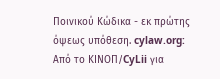Ποινικού Κώδικα - εκ πρώτης όψεως υπόθεση. cylaw.org: Από το ΚΙΝOΠ/CyLii για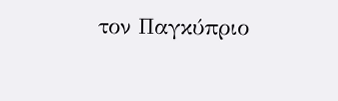τον Παγκύπριο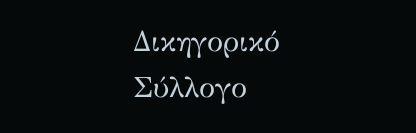Δικηγορικό Σύλλογο